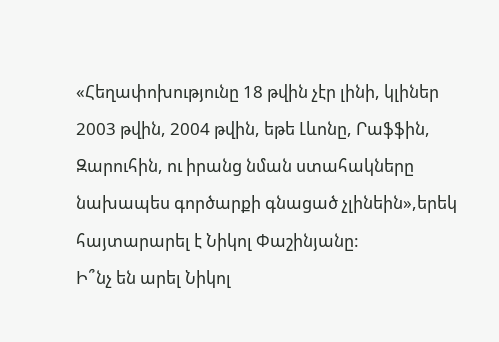«Հեղափոխությունը 18 թվին չէր լինի, կլիներ 2003 թվին, 2004 թվին, եթե Լևոնը, Րաֆֆին, Զարուհին, ու իրանց նման ստահակները նախապես գործարքի գնացած չլինեին»,երեկ հայտարարել է Նիկոլ Փաշինյանը:
Ի՞նչ են արել Նիկոլ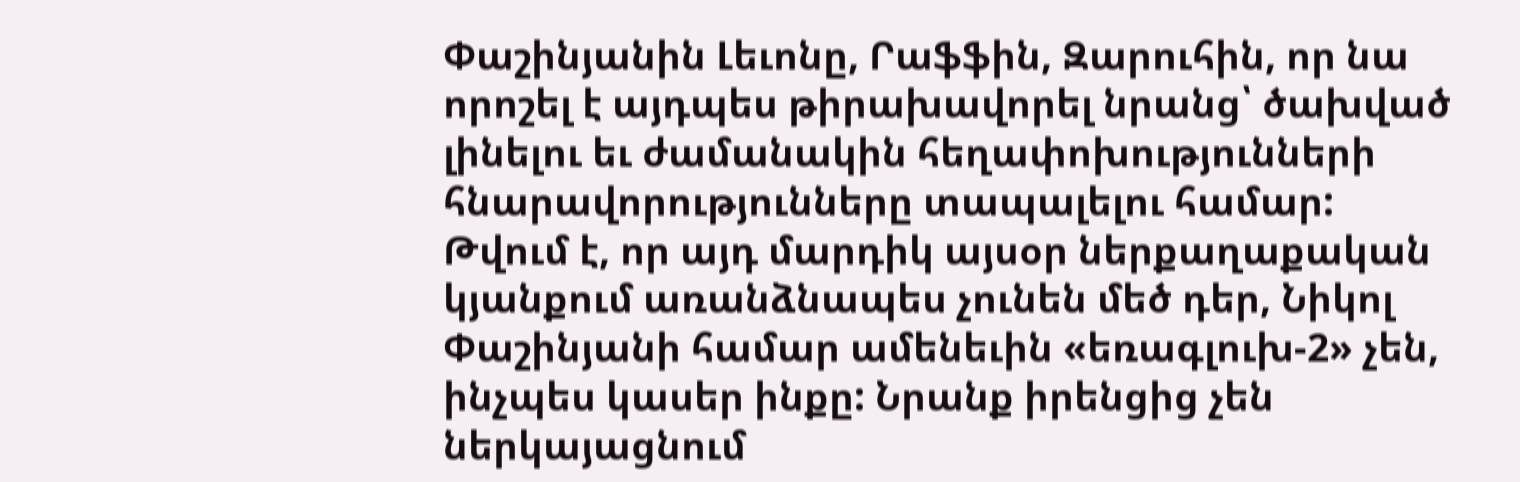Փաշինյանին Լեւոնը, Րաֆֆին, Զարուհին, որ նա որոշել է այդպես թիրախավորել նրանց՝ ծախված լինելու եւ ժամանակին հեղափոխությունների հնարավորությունները տապալելու համար:
Թվում է, որ այդ մարդիկ այսօր ներքաղաքական կյանքում առանձնապես չունեն մեծ դեր, Նիկոլ Փաշինյանի համար ամենեւին «եռագլուխ-2» չեն, ինչպես կասեր ինքը: Նրանք իրենցից չեն ներկայացնում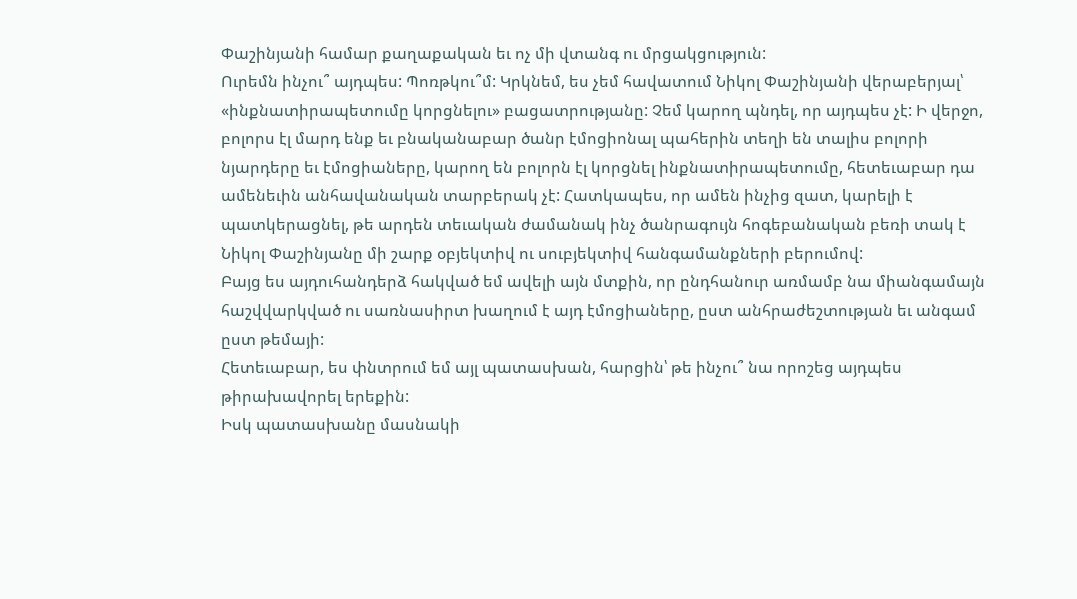Փաշինյանի համար քաղաքական եւ ոչ մի վտանգ ու մրցակցություն:
Ուրեմն ինչու՞ այդպես: Պոռթկու՞մ: Կրկնեմ, ես չեմ հավատում Նիկոլ Փաշինյանի վերաբերյալ՝ «ինքնատիրապետումը կորցնելու» բացատրությանը: Չեմ կարող պնդել, որ այդպես չէ: Ի վերջո, բոլորս էլ մարդ ենք եւ բնականաբար ծանր էմոցիոնալ պահերին տեղի են տալիս բոլորի նյարդերը եւ էմոցիաները, կարող են բոլորն էլ կորցնել ինքնատիրապետումը, հետեւաբար դա ամենեւին անհավանական տարբերակ չէ: Հատկապես, որ ամեն ինչից զատ, կարելի է պատկերացնել, թե արդեն տեւական ժամանակ ինչ ծանրագույն հոգեբանական բեռի տակ է Նիկոլ Փաշինյանը մի շարք օբյեկտիվ ու սուբյեկտիվ հանգամանքների բերումով:
Բայց ես այդուհանդերձ հակված եմ ավելի այն մտքին, որ ընդհանուր առմամբ նա միանգամայն հաշվվարկված ու սառնասիրտ խաղում է այդ էմոցիաները, ըստ անհրաժեշտության եւ անգամ ըստ թեմայի:
Հետեւաբար, ես փնտրում եմ այլ պատասխան, հարցին՝ թե ինչու՞ նա որոշեց այդպես թիրախավորել երեքին:
Իսկ պատասխանը մասնակի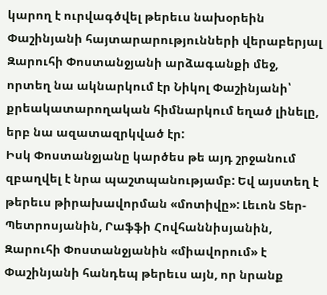կարող է ուրվագծվել թերեւս նախօրեին Փաշինյանի հայտարարությունների վերաբերյալ Զարուհի Փոստանջյանի արձագանքի մեջ, որտեղ նա ակնարկում էր Նիկոլ Փաշինյանի՝ քրեակատարողական հիմնարկում եղած լինելը, երբ նա ազատազրկված էր:
Իսկ Փոստանջյանը կարծես թե այդ շրջանում զբաղվել է նրա պաշտպանությամբ: Եվ այստեղ է թերեւս թիրախավորման «մոտիվը»: Լեւոն Տեր-Պետրոսյանին, Րաֆֆի Հովհաննիսյանին, Զարուհի Փոստանջյանին «միավորում» է Փաշինյանի հանդեպ թերեւս այն, որ նրանք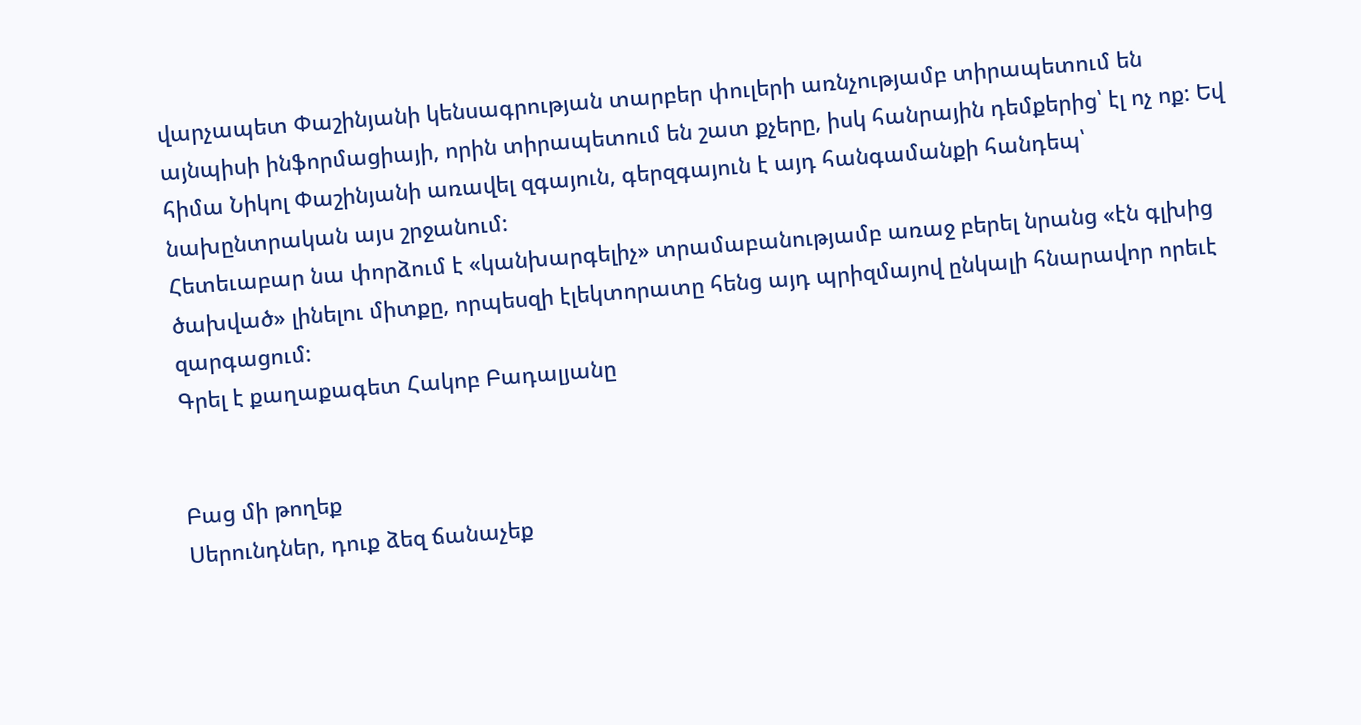վարչապետ Փաշինյանի կենսագրության տարբեր փուլերի առնչությամբ տիրապետում են այնպիսի ինֆորմացիայի, որին տիրապետում են շատ քչերը, իսկ հանրային դեմքերից՝ էլ ոչ ոք: Եվ հիմա Նիկոլ Փաշինյանի առավել զգայուն, գերզգայուն է այդ հանգամանքի հանդեպ՝ նախընտրական այս շրջանում:
Հետեւաբար նա փորձում է «կանխարգելիչ» տրամաբանությամբ առաջ բերել նրանց «էն գլխից ծախված» լինելու միտքը, որպեսզի էլեկտորատը հենց այդ պրիզմայով ընկալի հնարավոր որեւէ զարգացում:
Գրել է քաղաքագետ Հակոբ Բադալյանը


Բաց մի թողեք
Սերունդներ, դուք ձեզ ճանաչեք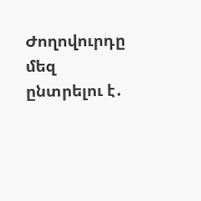Ժողովուրդը մեզ ընտրելու է․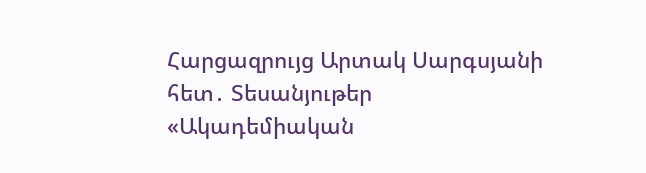Հարցազրույց Արտակ Սարգսյանի հետ․ Տեսանյութեր
«Ակադեմիական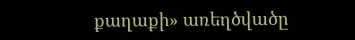քաղաքի» առեղծվածը